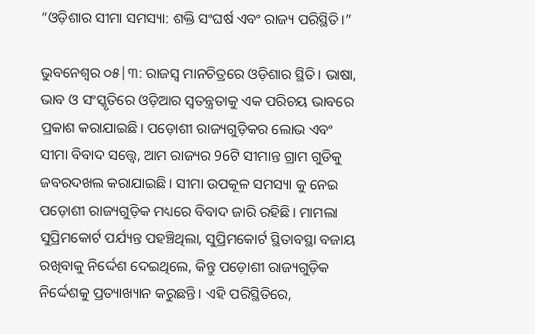“ଓଡ଼ିଶାର ସୀମା ସମସ୍ୟା: ଶକ୍ତି ସଂଘର୍ଷ ଏବଂ ରାଜ୍ୟ ପରିସ୍ଥିତି।”

ଭୁବନେଶ୍ୱର ୦୫|୩: ରାଜସ୍ୱ ମାନଚିତ୍ରରେ ଓଡ଼ିଶାର ସ୍ଥିତି। ଭାଷା, ଭାବ ଓ ସଂସ୍କୃତିରେ ଓଡ଼ିଆର ସ୍ୱତନ୍ତ୍ରତାକୁ ଏକ ପରିଚୟ ଭାବରେ ପ୍ରକାଶ କରାଯାଇଛି। ପଡ଼ୋଶୀ ରାଜ୍ୟଗୁଡ଼ିକର ଲୋଭ ଏବଂ ସୀମା ବିବାଦ ସତ୍ତ୍ୱେ, ଆମ ରାଜ୍ୟର 96ଟି ସୀମାନ୍ତ ଗ୍ରାମ ଗୁଡିକୁ ଜବରଦଖଲ କରାଯାଇଛି। ସୀମା ଉପକୂଳ ସମସ୍ୟା କୁ ନେଇ ପଡ଼ୋଶୀ ରାଜ୍ୟଗୁଡ଼ିକ ମଧ୍ୟରେ ବିବାଦ ଜାରି ରହିଛି। ମାମଲା ସୁପ୍ରିମକୋର୍ଟ ପର୍ଯ୍ୟନ୍ତ ପହଞ୍ଚିଥିଲା, ସୁପ୍ରିମକୋର୍ଟ ସ୍ଥିତାବସ୍ଥା ବଜାୟ ରଖିବାକୁ ନିର୍ଦ୍ଦେଶ ଦେଇଥିଲେ, କିନ୍ତୁ ପଡ଼ୋଶୀ ରାଜ୍ୟଗୁଡ଼ିକ ନିର୍ଦ୍ଦେଶକୁ ପ୍ରତ୍ୟାଖ୍ୟାନ କରୁଛନ୍ତି। ଏହି ପରିସ୍ଥିତିରେ,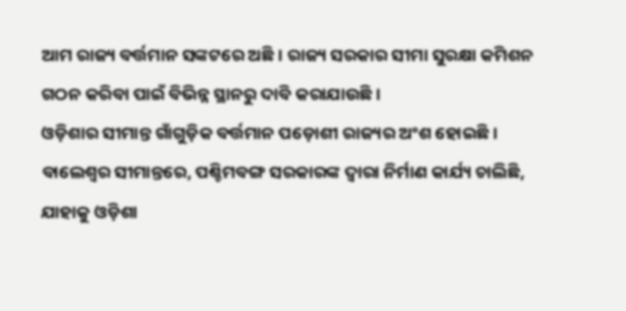ଆମ ରାଜ୍ୟ ବର୍ତ୍ତମାନ ସଙ୍କଟରେ ଅଛି। ରାଜ୍ୟ ସରକାର ସୀମା ସୁରକ୍ଷା କମିଶନ ଗଠନ କରିବା ପାଇଁ ବିଭିନ୍ନ ସ୍ଥାନରୁ ଦାବି କରାଯାଉଛି।
ଓଡ଼ିଶାର ସୀମାନ୍ତ ଗାଁଗୁଡ଼ିକ ବର୍ତ୍ତମାନ ପଡ଼ୋଶୀ ରାଜ୍ୟର ଅଂଶ ହୋଇଛି। ବାଲେଶ୍ୱର ସୀମାନ୍ତରେ, ପଶ୍ଚିମବଙ୍ଗ ସରକାରଙ୍କ ଦ୍ୱାରା ନିର୍ମାଣ କାର୍ଯ୍ୟ ଚାଲିଛି, ଯାହାକୁ ଓଡ଼ିଶା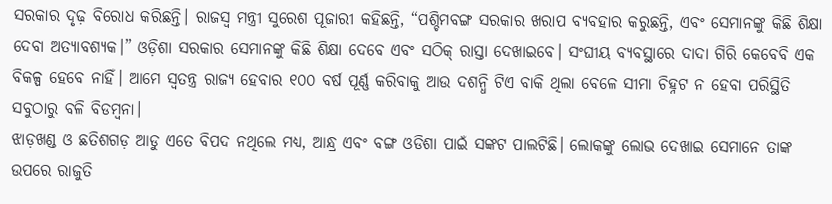ସରକାର ଦୃଢ଼ ବିରୋଧ କରିଛନ୍ତି। ରାଜସ୍ୱ ମନ୍ତ୍ରୀ ସୁରେଶ ପୂଜାରୀ କହିଛନ୍ତି, “ପଶ୍ଚିମବଙ୍ଗ ସରକାର ଖରାପ ବ୍ୟବହାର କରୁଛନ୍ତି, ଏବଂ ସେମାନଙ୍କୁ କିଛି ଶିକ୍ଷା ଦେବା ଅତ୍ୟାବଶ୍ୟକ।” ଓଡ଼ିଶା ସରକାର ସେମାନଙ୍କୁ କିଛି ଶିକ୍ଷା ଦେବେ ଏବଂ ସଠିକ୍ ରାସ୍ତା ଦେଖାଇବେ। ସଂଘୀୟ ବ୍ୟବସ୍ଥାରେ ଦାଦା ଗିରି କେବେବି ଏକ ବିକଳ୍ପ ହେବେ ନାହିଁ। ଆମେ ସ୍ୱତନ୍ତ୍ର ରାଜ୍ୟ ହେବାର ୧୦୦ ବର୍ଷ ପୂର୍ଣ୍ଣ କରିବାକୁ ଆଉ ଦଶନ୍ଧି ଟିଏ ବାକି ଥିଲା ବେଳେ ସୀମା ଚିହ୍ନଟ ନ ହେବା ପରିସ୍ଥିତି ସବୁଠାରୁ ବଳି ବିଡମ୍ବନା।
ଝାଡ଼ଖଣ୍ଡ ଓ ଛତିଶଗଡ଼ ଆଡୁ ଏତେ ବିପଦ ନଥିଲେ ମଧ୍ୟ, ଆନ୍ଧ୍ର ଏବଂ ବଙ୍ଗ ଓଡିଶା ପାଇଁ ସଙ୍କଟ ପାଲଟିଛି। ଲୋକଙ୍କୁ ଲୋଭ ଦେଖାଇ ସେମାନେ ତାଙ୍କ ଉପରେ ରାଜୁତି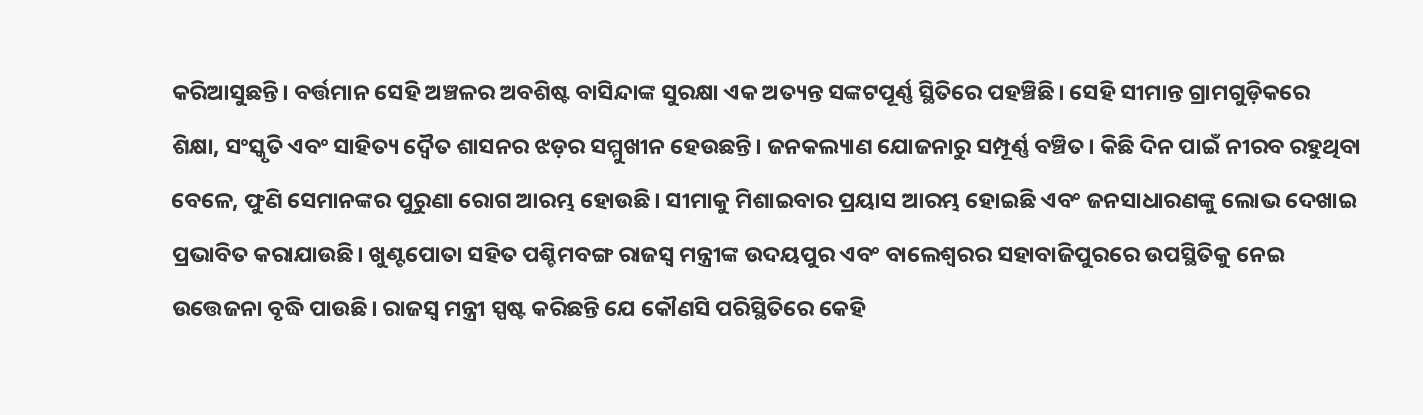କରିଆସୁଛନ୍ତି। ବର୍ତ୍ତମାନ ସେହି ଅଞ୍ଚଳର ଅବଶିଷ୍ଟ ବାସିନ୍ଦାଙ୍କ ସୁରକ୍ଷା ଏକ ଅତ୍ୟନ୍ତ ସଙ୍କଟପୂର୍ଣ୍ଣ ସ୍ଥିତିରେ ପହଞ୍ଚିଛି। ସେହି ସୀମାନ୍ତ ଗ୍ରାମଗୁଡ଼ିକରେ ଶିକ୍ଷା, ସଂସ୍କୃତି ଏବଂ ସାହିତ୍ୟ ଦ୍ୱୈତ ଶାସନର ଝଡ଼ର ସମ୍ମୁଖୀନ ହେଉଛନ୍ତି। ଜନକଲ୍ୟାଣ ଯୋଜନାରୁ ସମ୍ପୂର୍ଣ୍ଣ ବଞ୍ଚିତ। କିଛି ଦିନ ପାଇଁ ନୀରବ ରହୁଥିବା ବେଳେ, ଫୁଣି ସେମାନଙ୍କର ପୁରୁଣା ରୋଗ ଆରମ୍ଭ ହୋଉଛି। ସୀମାକୁ ମିଶାଇବାର ପ୍ରୟାସ ଆରମ୍ଭ ହୋଇଛି ଏବଂ ଜନସାଧାରଣଙ୍କୁ ଲୋଭ ଦେଖାଇ ପ୍ରଭାବିତ କରାଯାଉଛି। ଖୁଣ୍ଟପୋତା ସହିତ ପଶ୍ଚିମବଙ୍ଗ ରାଜସ୍ୱ ମନ୍ତ୍ରୀଙ୍କ ଉଦୟପୁର ଏବଂ ବାଲେଶ୍ୱରର ସହାବାଜିପୁରରେ ଉପସ୍ଥିତିକୁ ନେଇ ଉତ୍ତେଜନା ବୃଦ୍ଧି ପାଉଛି। ରାଜସ୍ୱ ମନ୍ତ୍ରୀ ସ୍ପଷ୍ଟ କରିଛନ୍ତି ଯେ କୌଣସି ପରିସ୍ଥିତିରେ କେହି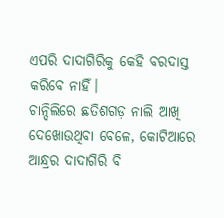ଏପରି ଦାଦାଗିରିକୁ କେହି ବରଦାସ୍ତ କରିବେ ନାହିଁ।
ଚାନ୍ଦିଲିରେ ଛତିଶଗଡ଼ ନାଲି ଆଖି ଦେଖୋଉଥିବା ବେଳେ, କୋଟିଆରେ ଆନ୍ଧ୍ରର ଦାଦାଗିରି ବି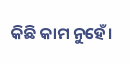କିଛି କାମ ନୁହେଁ।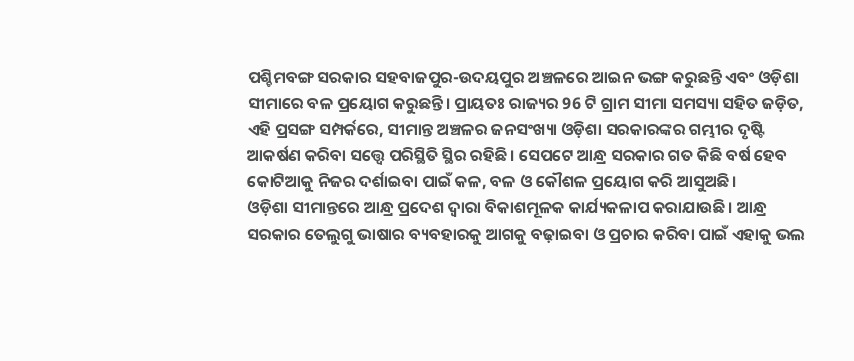ପଶ୍ଚିମବଙ୍ଗ ସରକାର ସହବାଜପୁର-ଉଦୟପୁର ଅଞ୍ଚଳରେ ଆଇନ ଭଙ୍ଗ କରୁଛନ୍ତି ଏବଂ ଓଡ଼ିଶା ସୀମାରେ ବଳ ପ୍ରୟୋଗ କରୁଛନ୍ତି। ପ୍ରାୟତଃ ରାଜ୍ୟର 96 ଟି ଗ୍ରାମ ସୀମା ସମସ୍ୟା ସହିତ ଜଡ଼ିତ, ଏହି ପ୍ରସଙ୍ଗ ସମ୍ପର୍କରେ, ସୀମାନ୍ତ ଅଞ୍ଚଳର ଜନସଂଖ୍ୟା ଓଡ଼ିଶା ସରକାରଙ୍କର ଗମ୍ଭୀର ଦୃଷ୍ଟି ଆକର୍ଷଣ କରିବା ସତ୍ତ୍ୱେ ପରିସ୍ଥିତି ସ୍ଥିର ରହିଛି। ସେପଟେ ଆନ୍ଧ୍ର ସରକାର ଗତ କିଛି ବର୍ଷ ହେବ କୋଟିଆକୁ ନିଜର ଦର୍ଶାଇବା ପାଇଁ କଳ, ବଳ ଓ କୌଶଳ ପ୍ରୟୋଗ କରି ଆସୁଅଛି।
ଓଡ଼ିଶା ସୀମାନ୍ତରେ ଆନ୍ଧ୍ର ପ୍ରଦେଶ ଦ୍ୱାରା ବିକାଶମୂଳକ କାର୍ଯ୍ୟକଳାପ କରାଯାଉଛି। ଆନ୍ଧ୍ର ସରକାର ତେଲୁଗୁ ଭାଷାର ବ୍ୟବହାରକୁ ଆଗକୁ ବଢ଼ାଇବା ଓ ପ୍ରଚାର କରିବା ପାଇଁ ଏହାକୁ ଭଲ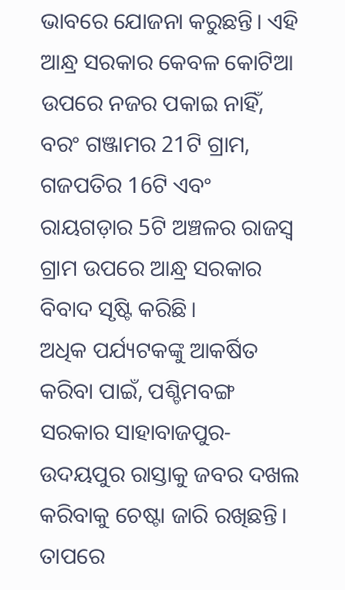ଭାବରେ ଯୋଜନା କରୁଛନ୍ତି। ଏହି ଆନ୍ଧ୍ର ସରକାର କେବଳ କୋଟିଆ ଉପରେ ନଜର ପକାଇ ନାହିଁ, ବରଂ ଗଞ୍ଜାମର 21ଟି ଗ୍ରାମ, ଗଜପତିର 16ଟି ଏବଂ ରାୟଗଡ଼ାର 5ଟି ଅଞ୍ଚଳର ରାଜସ୍ୱ ଗ୍ରାମ ଉପରେ ଆନ୍ଧ୍ର ସରକାର ବିବାଦ ସୃଷ୍ଟି କରିଛି।
ଅଧିକ ପର୍ଯ୍ୟଟକଙ୍କୁ ଆକର୍ଷିତ କରିବା ପାଇଁ, ପଶ୍ଚିମବଙ୍ଗ ସରକାର ସାହାବାଜପୁର-ଉଦୟପୁର ରାସ୍ତାକୁ ଜବର ଦଖଲ କରିବାକୁ ଚେଷ୍ଟା ଜାରି ରଖିଛନ୍ତି। ତାପରେ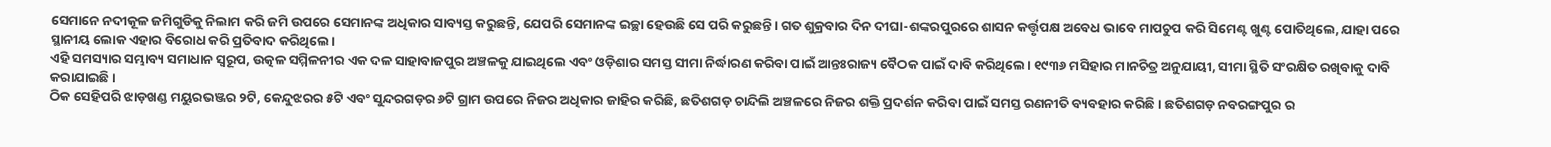ସେମାନେ ନଦୀକୂଳ ଜମିଗୁଡିକୁ ନିଲାମ କରି ଜମି ଉପରେ ସେମାନଙ୍କ ଅଧିକାର ସାବ୍ୟସ୍ତ କରୁଛନ୍ତି, ଯେପରି ସେମାନଙ୍କ ଇଚ୍ଛା ହେଉଛି ସେ ପରି କରୁଛନ୍ତି। ଗତ ଶୁକ୍ରବାର ଦିନ ଦୀଘା-ଶଙ୍କରପୁରରେ ଶାସନ କର୍ତ୍ତୃପକ୍ଷ ଅବେଧ ଭାବେ ମାପଚୁପ କରି ସିମେଣ୍ଟ ଖୁଣ୍ଟ ପୋତିଥିଲେ, ଯାହା ପରେ ସ୍ଥାନୀୟ ଲୋକ ଏହାର ବିରୋଧ କରି ପ୍ରତିବାଦ କରିଥିଲେ।
ଏହି ସମସ୍ୟାର ସମ୍ଭାବ୍ୟ ସମାଧାନ ସ୍ୱରୂପ, ଉତ୍କଳ ସମ୍ମିଳନୀର ଏକ ଦଳ ସାହାବାଜପୁର ଅଞ୍ଚଳକୁ ଯାଇଥିଲେ ଏବଂ ଓଡ଼ିଶାର ସମସ୍ତ ସୀମା ନିର୍ଦ୍ଧାରଣ କରିବା ପାଇଁ ଆନ୍ତଃରାଜ୍ୟ ବୈଠକ ପାଇଁ ଦାବି କରିଥିଲେ। ୧୯୩୬ ମସିହାର ମାନଚିତ୍ର ଅନୁଯାୟୀ, ସୀମା ସ୍ଥିତି ସଂରକ୍ଷିତ ରଖିବାକୁ ଦାବି କରାଯାଇଛି।
ଠିକ ସେହିପରି ଝାଡ଼ଖଣ୍ଡ ମୟୁରଭଞ୍ଜର ୨ଟି, କେନ୍ଦୁଝରର ୫ଟି ଏବଂ ସୁନ୍ଦରଗଡ଼ର ୬ଟି ଗ୍ରାମ ଉପରେ ନିଜର ଅଧିକାର ଜାହିର କରିଛି, ଛତିଶଗଡ଼ ଚାନ୍ଦିଲି ଅଞ୍ଚଳରେ ନିଜର ଶକ୍ତି ପ୍ରଦର୍ଶନ କରିବା ପାଇଁ ସମସ୍ତ ରଣନୀତି ବ୍ୟବହାର କରିଛି। ଛତିଶଗଡ଼ ନବରଙ୍ଗପୁର ର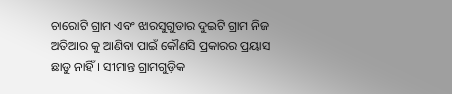ଚାରୋଟି ଗ୍ରାମ ଏବଂ ଝାରସୁଗୁଡାର ଦୁଇଟି ଗ୍ରାମ ନିଜ ଅତିଆର କୁ ଆଣିବା ପାଇଁ କୌଣସି ପ୍ରକାରର ପ୍ରୟାସ ଛାଡୁ ନାହିଁ। ସୀମାନ୍ତ ଗ୍ରାମଗୁଡ଼ିକ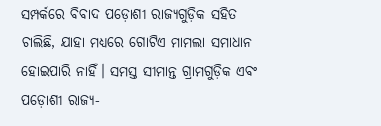ସମ୍ପର୍କରେ ବିବାଦ ପଡ଼ୋଶୀ ରାଜ୍ୟଗୁଡ଼ିକ ସହିତ ଚାଲିଛି, ଯାହା ମଧ୍ୟରେ ଗୋଟିଏ ମାମଲା ସମାଧାନ ହୋଇପାରି ନାହିଁ। ସମସ୍ତ ସୀମାନ୍ତ ଗ୍ରାମଗୁଡ଼ିକ ଏବଂ ପଡ଼ୋଶୀ ରାଜ୍ୟ-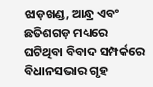ଝାଡ଼ଖଣ୍ଡ, ଆନ୍ଧ୍ର ଏବଂ ଛତିଶଗଡ଼ ମଧ୍ୟରେ ଘଟିଥିବା ବିବାଦ ସମ୍ପର୍କରେ ବିଧାନସଭାର ଗୃହ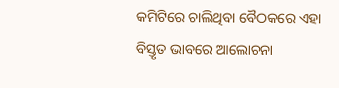କମିଟିରେ ଚାଲିଥିବା ବୈଠକରେ ଏହା ବିସ୍ତୃତ ଭାବରେ ଆଲୋଚନା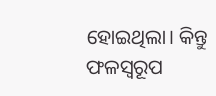ହୋଇଥିଲା। କିନ୍ତୁ ଫଳସ୍ୱରୂପ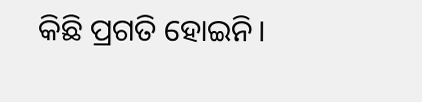କିଛି ପ୍ରଗତି ହୋଇନି।